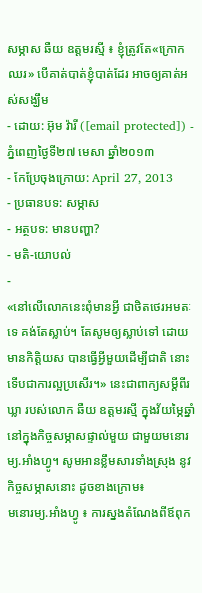សម្ភាស ឆឺយ ឧត្តមរស្មី ៖ ខ្ញុំត្រូវតែ«ក្រោកឈរ» បើគាត់បាត់ខ្ញុំបាត់ដែរ អាចឲ្យគាត់អស់សង្ឃឹម
- ដោយ: អ៊ុម វ៉ារី ([email protected]) - ភ្នំពេញថ្ងៃទី២៧ មេសា ឆ្នាំ២០១៣
- កែប្រែចុងក្រោយ: April 27, 2013
- ប្រធានបទ: សម្ភាស
- អត្ថបទ: មានបញ្ហា?
- មតិ-យោបល់
-
«នៅលើលោកនេះពុំមានអ្វី ជាថិតថេរអមតៈទេ គង់តែស្លាប់។ តែសូមឲ្យស្លាប់ទៅ ដោយមានកិត្តិយស បានធ្វើអ្វីមួយដើម្បីជាតិ នោះទើបជាការល្អប្រសើរ។» នេះជាពាក្យសម្ដីពីរឃ្លា របស់លោក ឆឺយ ឧត្តមរស្មី ក្នុងវ័យម្ភៃឆ្នាំ នៅក្នុងកិច្ចសម្ភាសផ្ទាល់មួយ ជាមួយមនោរម្យ.អាំងហ្វូ។ សូមអានខ្លឹមសារទាំងស្រុង នូវកិច្ចសម្ភាសនោះ ដូចខាងក្រោម៖
មនោរម្យ.អាំងហ្វូ ៖ ការស្នងតំណែងពីឪពុក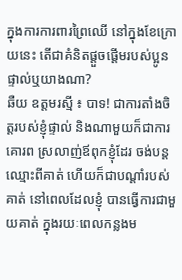ក្នុងការការពារព្រៃឈើ នៅក្នុងខែក្រោយនេះ តើជាគំនិតផ្តួចផ្តើមរបស់ប្អូនផ្ទាល់ឬយាងណា?
ឆឺយ ឧត្តមរស្មី ៖ បាទ! ជាការតាំងចិត្តរបស់ខ្ញុំផ្ទាល់ និងណាមួយក៏ជាការគោរព ស្រលាញ់ឪពុកខ្ញុំដែរ ចង់បន្តឈ្មោះពីគាត់ ហើយក៏ជាបណ្តាំរបស់គាត់ នៅពេលដែលខ្ញុំ បានធ្វើការជាមួយគាត់ ក្នុងរយៈពេលកន្លងម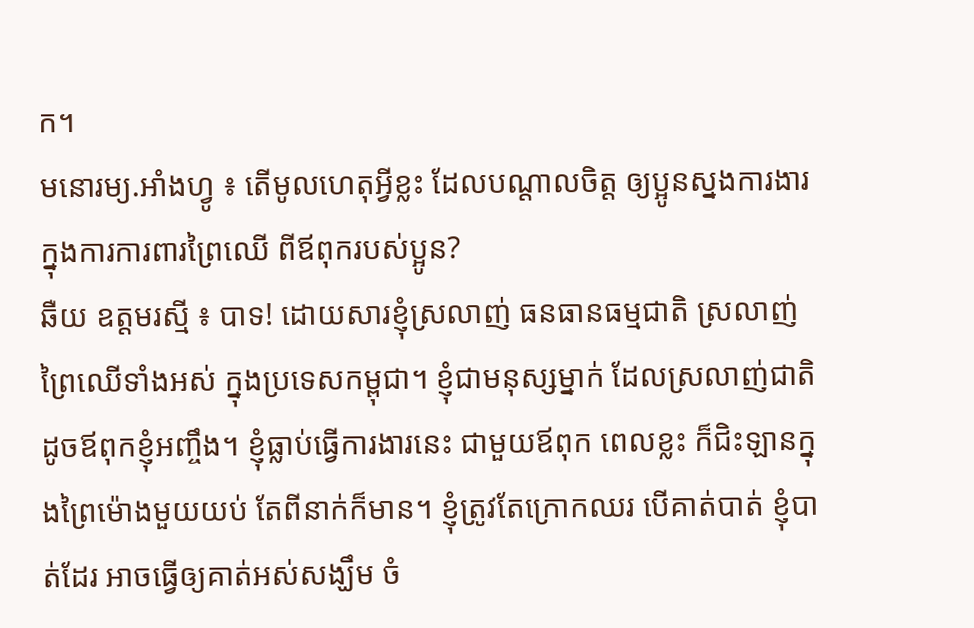ក។
មនោរម្យ.អាំងហ្វូ ៖ តើមូលហេតុអ្វីខ្លះ ដែលបណ្តាលចិត្ត ឲ្យប្អូនស្នងការងារ ក្នុងការការពារព្រៃឈើ ពីឪពុករបស់ប្អូន?
ឆឺយ ឧត្តមរស្មី ៖ បាទ! ដោយសារខ្ញុំស្រលាញ់ ធនធានធម្មជាតិ ស្រលាញ់ព្រៃឈើទាំងអស់ ក្នុងប្រទេសកម្ពុជា។ ខ្ញុំជាមនុស្សម្នាក់ ដែលស្រលាញ់ជាតិ ដូចឪពុកខ្ញុំអញ្ចឹង។ ខ្ញុំធ្លាប់ធ្វើការងារនេះ ជាមួយឪពុក ពេលខ្លះ ក៏ជិះឡានក្នុងព្រៃម៉ោងមួយយប់ តែពីនាក់ក៏មាន។ ខ្ញុំត្រូវតែក្រោកឈរ បើគាត់បាត់ ខ្ញុំបាត់ដែរ អាចធ្វើឲ្យគាត់អស់សង្ឃឹម ចំ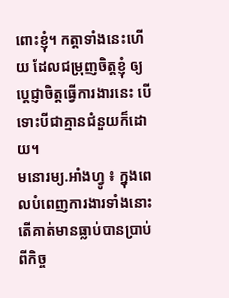ពោះខ្ញុំ។ កត្តាទាំងនេះហើយ ដែលជម្រុញចិត្តខ្ញុំ ឲ្យប្តេជ្ញាចិត្តធ្វើការងារនេះ បើទោះបីជាគ្មានជំនួយក៏ដោយ។
មនោរម្យ.អាំងហ្វូ ៖ ក្នុងពេលបំពេញការងារទាំងនោះ តើគាត់មានធ្លាប់បានប្រាប់ ពីកិច្ច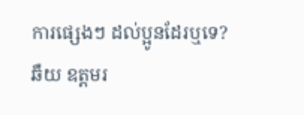ការផ្សេងៗ ដល់ប្អូនដែរឬទេ?
ឆឺយ ឧត្តមរ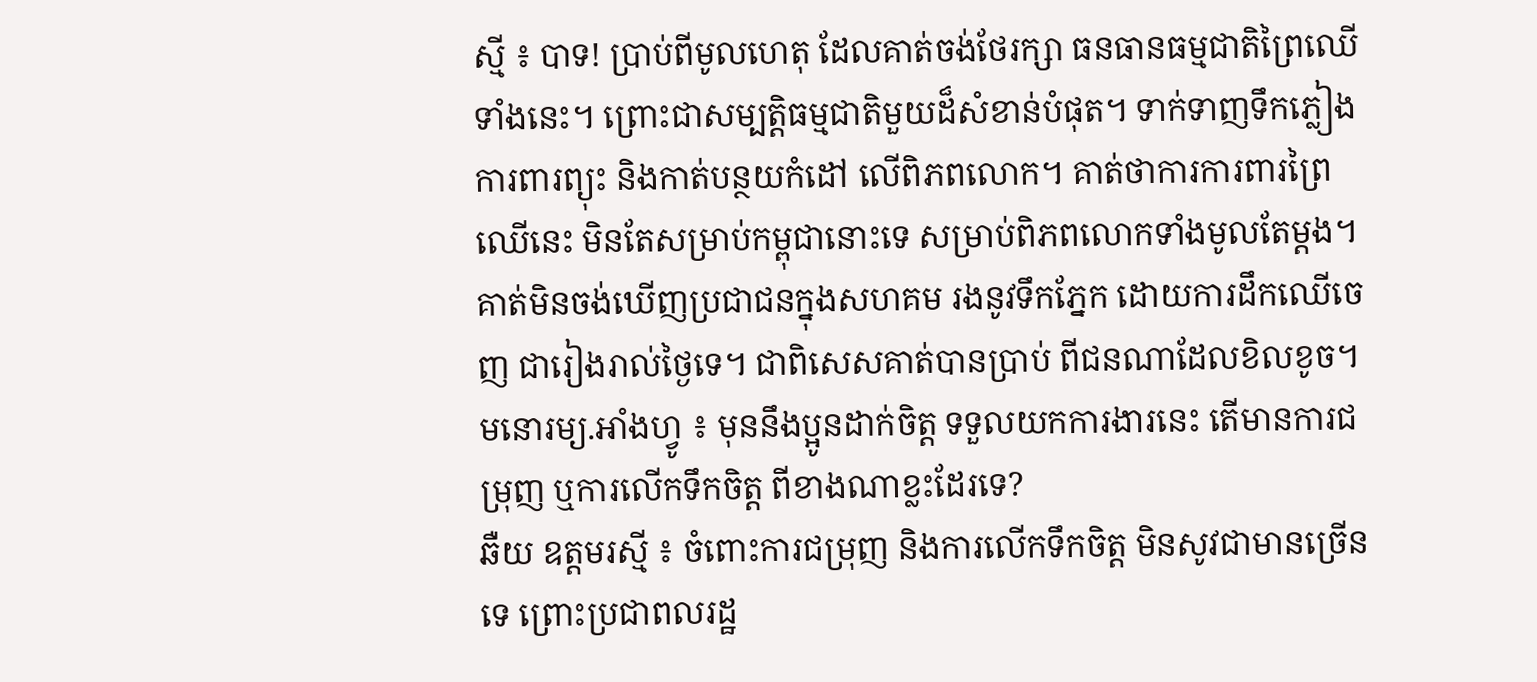ស្មី ៖ បាទ! ប្រាប់ពីមូលហេតុ ដែលគាត់ចង់ថែរក្សា ធនធានធម្មជាតិព្រៃឈើទាំងនេះ។ ព្រោះជាសម្បត្តិធម្មជាតិមួយដ៏សំខាន់បំផុត។ ទាក់ទាញទឹកភ្លៀង ការពារព្យុះ និងកាត់បន្ថយកំដៅ លើពិភពលោក។ គាត់ថាការការពារព្រៃឈើនេះ មិនតែសម្រាប់កម្ពុជានោះទេ សម្រាប់ពិភពលោកទាំងមូលតែម្តង។ គាត់មិនចង់ឃើញប្រជាជនក្នុងសហគម រងនូវទឹកភ្នែក ដោយការដឹកឈើចេញ ជារៀងរាល់ថ្ងៃទេ។ ជាពិសេសគាត់បានប្រាប់ ពីជនណាដែលខិលខូច។
មនោរម្យ.អាំងហ្វូ ៖ មុននឹងប្អូនដាក់ចិត្ត ទទួលយកការងារនេះ តើមានការជម្រុញ ឬការលើកទឹកចិត្ត ពីខាងណាខ្លះដែរទេ?
ឆឺយ ឧត្តមរស្មី ៖ ចំពោះការជម្រុញ និងការលើកទឹកចិត្ត មិនសូវជាមានច្រើនទេ ព្រោះប្រជាពលរដ្ឋ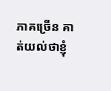ភាគច្រើន គាត់យល់ថាខ្ញុំ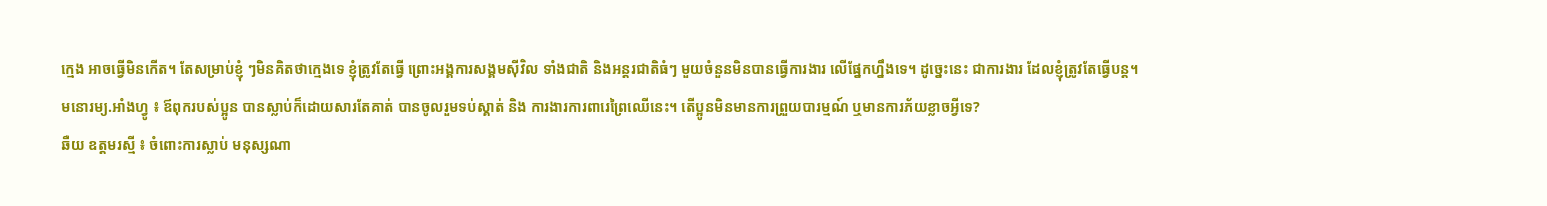ក្មេង អាចធ្វើមិនកើត។ តែសម្រាប់ខ្ញុំ ៗមិនគិតថាក្មេងទេ ខ្ញុំត្រូវតែធ្វើ ព្រោះអង្គការសង្គមស៊ីវិល ទាំងជាតិ និងអន្តរជាតិធំៗ មួយចំនួនមិនបានធ្វើការងារ លើផ្នែកហ្នឹងទេ។ ដូច្នេះនេះ ជាការងារ ដែលខ្ញុំត្រូវតែធ្វើបន្ត។
មនោរម្យ.អាំងហ្វូ ៖ ឪពុករបស់ប្អូន បានស្លាប់ក៏ដោយសារតែគាត់ បានចូលរួមទប់ស្គាត់ និង ការងារការពារេព្រៃឈើនេះ។ តើប្អូនមិនមានការព្រួយបារម្មណ៍ ឬមានការភ័យខ្លាចអ្វីទេ?
ឆឺយ ឧត្តមរស្មី ៖ ចំពោះការស្លាប់ មនុស្សណា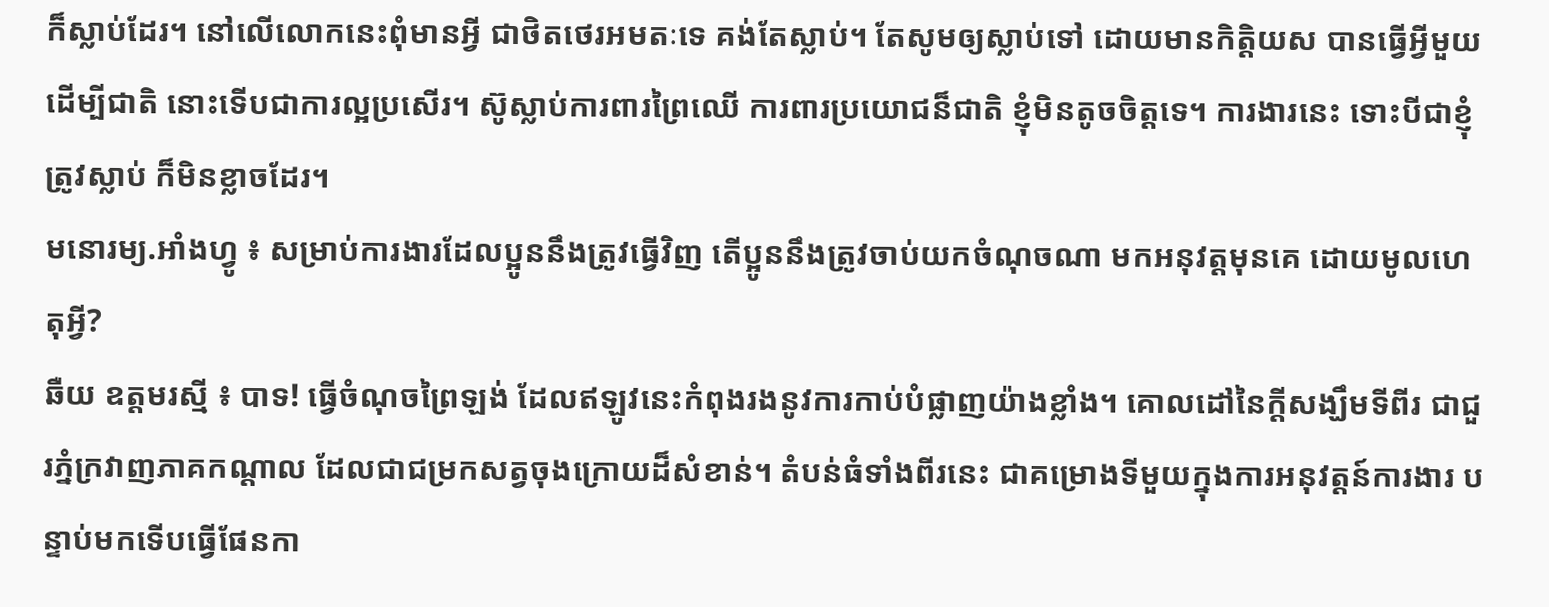ក៏ស្លាប់ដែរ។ នៅលើលោកនេះពុំមានអ្វី ជាថិតថេរអមតៈទេ គង់តែស្លាប់។ តែសូមឲ្យស្លាប់ទៅ ដោយមានកិត្តិយស បានធ្វើអ្វីមួយដើម្បីជាតិ នោះទើបជាការល្អប្រសើរ។ ស៊ូស្លាប់ការពារព្រៃឈើ ការពារប្រយោជន៏ជាតិ ខ្ញុំមិនតូចចិត្តទេ។ ការងារនេះ ទោះបីជាខ្ញុំត្រូវស្លាប់ ក៏មិនខ្លាចដែរ។
មនោរម្យ.អាំងហ្វូ ៖ សម្រាប់ការងារដែលប្អូននឹងត្រូវធ្វើវិញ តើប្អូននឹងត្រូវចាប់យកចំណុចណា មកអនុវត្តមុនគេ ដោយមូលហេតុអ្វី?
ឆឺយ ឧត្តមរស្មី ៖ បាទ! ធ្វើចំណុចព្រៃឡង់ ដែលឥឡូវនេះកំពុងរងនូវការកាប់បំផ្លាញយ៉ាងខ្លាំង។ គោលដៅនៃក្តីសង្ឃឹមទីពីរ ជាជួរភ្នំក្រវាញភាគកណ្តាល ដែលជាជម្រកសត្វចុងក្រោយដ៏សំខាន់។ តំបន់ធំទាំងពីរនេះ ជាគម្រោងទីមួយក្នុងការអនុវត្តន៍ការងារ បន្ទាប់មកទើបធ្វើផែនកា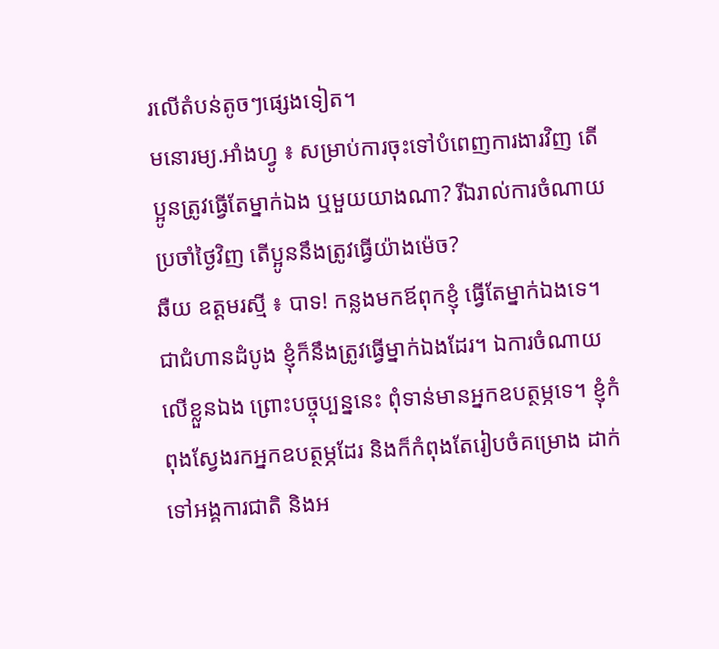រលើតំបន់តូចៗផ្សេងទៀត។
មនោរម្យ.អាំងហ្វូ ៖ សម្រាប់ការចុះទៅបំពេញការងារវិញ តើប្អូនត្រូវធ្វើតែម្នាក់ឯង ឬមួយយាងណា? រីឯរាល់ការចំណាយប្រចាំថ្ងៃវិញ តើប្អូននឹងត្រូវធ្វើយ៉ាងម៉េច?
ឆឺយ ឧត្តមរស្មី ៖ បាទ! កន្លងមកឪពុកខ្ញុំ ធ្វើតែម្នាក់ឯងទេ។ ជាជំហានដំបូង ខ្ញុំក៏នឹងត្រូវធ្វើម្នាក់ឯងដែរ។ ឯការចំណាយ លើខ្លួនឯង ព្រោះបច្ចុប្បន្ននេះ ពុំទាន់មានអ្នកឧបត្ថម្ភទេ។ ខ្ញុំកំពុងស្វែងរកអ្នកឧបត្ថម្ភដែរ និងក៏កំពុងតែរៀបចំគម្រោង ដាក់ទៅអង្គការជាតិ និងអ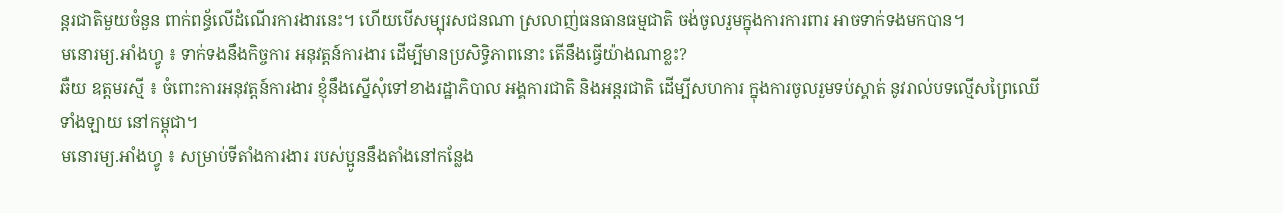ន្តរជាតិមួយចំនួន ពាក់ពន្ធ័លើដំណើរការងារនេះ។ ហើយបើសម្បុរសជនណា ស្រលាញ់ធនធានធម្មជាតិ ចង់ចូលរួមក្នុងការការពារ អាចទាក់ទងមកបាន។
មនោរម្យ.អាំងហ្វូ ៖ ទាក់ទងនឹងកិច្ចការ អនុវត្តន៍ការងារ ដើម្បីមានប្រសិទ្ធិភាពនោះ តើនឹងធ្វើយ៉ាងណាខ្លះ?
ឆឺយ ឧត្តមរស្មី ៖ ចំពោះការអនុវត្តន៍ការងារ ខ្ញុំនឹងស្នើសុំទៅខាងរដ្ឋាភិបាល អង្គការជាតិ និងអន្តរជាតិ ដើម្បីសហការ ក្នុងការចូលរួមទប់ស្គាត់ នូវរាល់បទល្មើសព្រៃឈើទាំងឡាយ នៅកម្ពុជា។
មនោរម្យ.អាំងហ្វូ ៖ សម្រាប់ទីតាំងការងារ របស់ប្អូននឹងតាំងនៅកន្លែង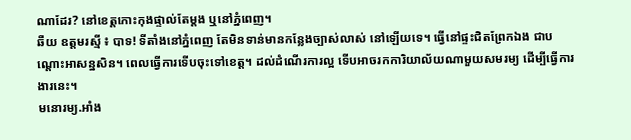ណាដែរ? នៅខេត្តកោះកុងផ្ទាល់តែម្តង ឬនៅភ្នំពេញ។
ឆឺយ ឧត្តមរស្មី ៖ បាទ! ទីតាំងនៅភ្នំពេញ តែមិនទាន់មានកន្លែងច្បាស់លាស់ នៅឡើយទេ។ ធ្វើនៅផ្ទះជិតព្រែកឯង ជាបណ្តោះអាសន្នសិន។ ពេលធ្វើការទើបចុះទៅខេត្ត។ ដល់ដំណើរការល្អ ទើបអាចរកការិយាល័យណាមួយសមរម្យ ដើម្បីធ្វើការងារនេះ។
មនោរម្យ.អាំង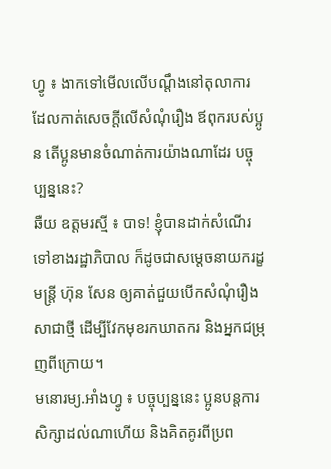ហ្វូ ៖ ងាកទៅមើលលើបណ្តឹងនៅតុលាការ ដែលកាត់សេចក្តីលើសំណុំរឿង ឪពុករបស់ប្អូន តើប្អូនមានចំណាត់ការយ៉ាងណាដែរ បច្ចុប្បន្ននេះ?
ឆឺយ ឧត្តមរស្មី ៖ បាទ! ខ្ញុំបានដាក់សំណើរទៅខាងរដ្ឋាភិបាល ក៏ដូចជាសម្តេចនាយករដ្ខមន្ត្រី ហ៊ុន សែន ឲ្យគាត់ជួយបើកសំណុំរឿងសាជាថ្មី ដើម្បីវែកមុខរកឃាតករ និងអ្នកជម្រុញពីក្រោយ។
មនោរម្យ.អាំងហ្វូ ៖ បច្ចុប្បន្ននេះ ប្អូនបន្តការសិក្សាដល់ណាហើយ និងគិតគូរពីប្រព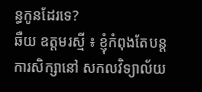ន្ធកូនដែរទេ?
ឆឺយ ឧត្តមរស្មី ៖ ខ្ញុំកំពុងតែបន្តការសិក្សានៅ សកលវិទ្យាល័យ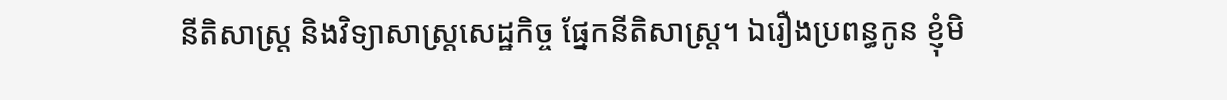នីតិសាស្រ្ត និងវិទ្យាសាស្រ្តសេដ្ឋកិច្ច ផ្នែកនីតិសាស្រ្ត។ ឯរឿងប្រពន្ធកូន ខ្ញុំមិ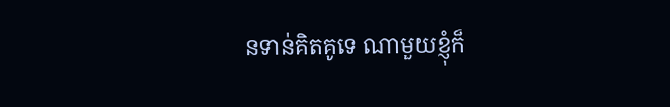នទាន់គិតគូទេ ណាមួយខ្ញុំក៏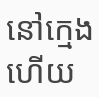នៅក្មេង ហើយ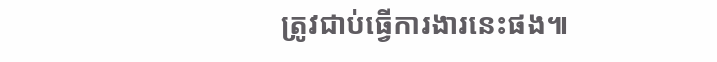ត្រូវជាប់ធ្វើការងារនេះផង៕